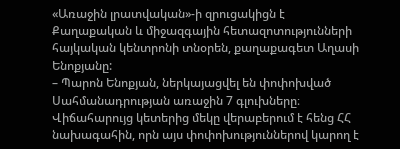«Առաջին լրատվական»-ի զրուցակիցն է Քաղաքական և միջազգային հետազոտությունների հայկական կենտրոնի տնօրեն, քաղաքագետ Աղասի Ենոքյանը:
– Պարոն Ենոքյան, ներկայացվել են փոփոխված Սահմանադրության առաջին 7 գլուխները։ Վիճահարույց կետերից մեկը վերաբերում է հենց ՀՀ նախագահին, որն այս փոփոխություններով կարող է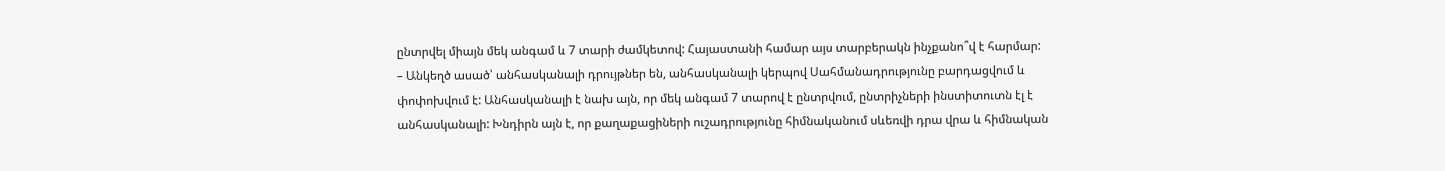ընտրվել միայն մեկ անգամ և 7 տարի ժամկետով: Հայաստանի համար այս տարբերակն ինչքանո՞վ է հարմար:
– Անկեղծ ասած՝ անհասկանալի դրույթներ են, անհասկանալի կերպով Սահմանադրությունը բարդացվում և փոփոխվում է: Անհասկանալի է նախ այն, որ մեկ անգամ 7 տարով է ընտրվում, ընտրիչների ինստիտուտն էլ է անհասկանալի: Խնդիրն այն է, որ քաղաքացիների ուշադրությունը հիմնականում սևեռվի դրա վրա և հիմնական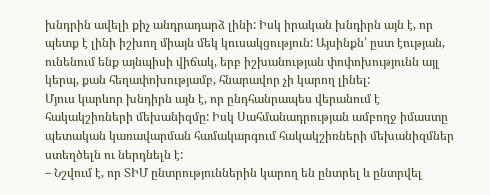խնդրին ավելի քիչ անդրադարձ լինի: Իսկ իրական խնդիրն այն է, որ պետք է լինի իշխող միայն մեկ կուսակցություն: Այսինքն՝ ըստ էության, ունենում ենք այնպիսի վիճակ, երբ իշխանության փոփոխությունն այլ կերպ, քան հեղափոխությամբ, հնարավոր չի կարող լինել:
Մյուս կարևոր խնդիրն այն է, որ ընդհանրապես վերանում է հակակշիռների մեխանիզմը: Իսկ Սահմանադրության ամբողջ իմաստը պետական կառավարման համակարգում հակակշիռների մեխանիզմներ ստեղծելն ու ներդնելն է:
– Նշվում է, որ ՏԻՄ ընտրություններին կարող են ընտրել և ընտրվել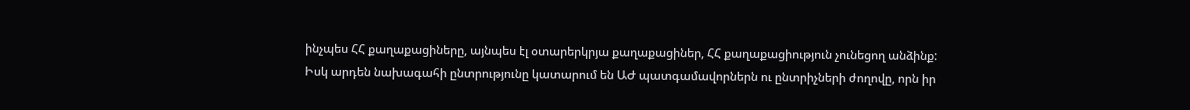ինչպես ՀՀ քաղաքացիները, այնպես էլ օտարերկրյա քաղաքացիներ, ՀՀ քաղաքացիություն չունեցող անձինք: Իսկ արդեն նախագահի ընտրությունը կատարում են ԱԺ պատգամավորներն ու ընտրիչների ժողովը, որն իր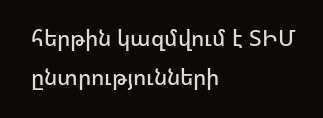հերթին կազմվում է ՏԻՄ ընտրությունների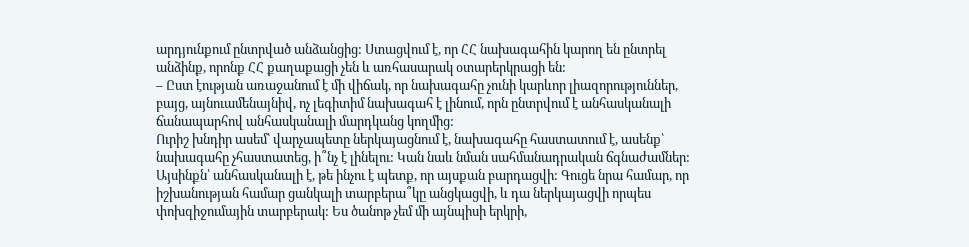արդյունքում ընտրված անձանցից: Ստացվում է, որ ՀՀ նախագահին կարող են ընտրել անձինք, որոնք ՀՀ քաղաքացի չեն և առհասարակ օտարերկրացի են:
– Ըստ էության առաջանում է մի վիճակ, որ նախագահը չունի կարևոր լիազորություններ, բայց, այնուամենայնիվ, ոչ լեգիտիմ նախագահ է լինում, որն ընտրվում է անհասկանալի ճանապարհով անհասկանալի մարդկանց կողմից:
Ուրիշ խնդիր ասեմ՝ վարչապետը ներկայացնում է, նախագահը հաստատում է, ասենք՝ նախագահը չհաստատեց, ի՞նչ է լինելու: Կան նաև նման սահմանադրական ճգնաժամներ:
Այսինքն՝ անհասկանալի է, թե ինչու է պետք, որ այսքան բարդացվի: Գուցե նրա համար, որ իշխանության համար ցանկալի տարբերա՞կը անցկացվի, և դա ներկայացվի որպես փոխզիջումային տարբերակ: Ես ծանոթ չեմ մի այնպիսի երկրի,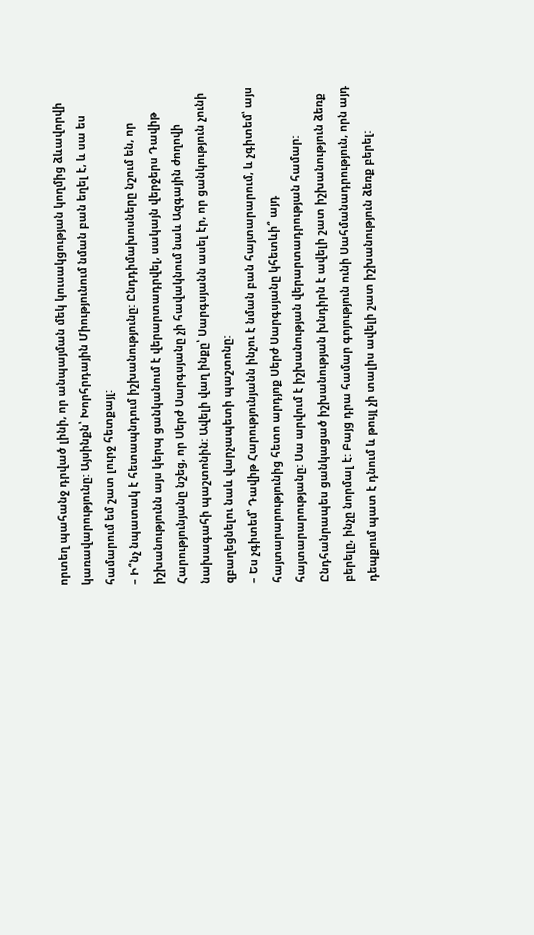որտեղ պահանջ դրված լինի, որ անպայման մեկ կուսակցության կողմից ձևավորվի կառավարությունը: Այսինքն՝ Խորհրդային Միությունում նման բան եղել է, և սա ես համարում եմ շատ լուրջ հետքայլ:
– Ի՞նչ նպատակ է հետապնդում իշխանությունը: Ընդդիմախոսները նշում են, որ իշխանությունն այս կերպ ցանկանում է վերարտադրվել, սակայն վերջերս Դավիթ Հարությունյանը նշեց, որ Սերժ Սարգսյանը չի հավակնում նաև Ազգային ժողովի նախագահի պաշտոնին: Ավելի վաղ ինքը՝ Սարգսյանն ասել էր, որ ցանկություն չունի զբաղեցնելու նաև վարչապետի պաշտոնը:
– Ես չգիտեմ՝ Դավիթ Հարությունյանն ինչու է նման բան հայտարարում, և չգիտեմ՝ այս հայտարարությունից հետո արդյոք Սերժ Սարգսյանը կհետևի՞ այդ հայտարարությանը: Սա արվում է իշխանության վերարտադրության համար: Ընդհանրապես ցանկացած իշխանության խնդիրն է ավելի շատ իշխանություն ձեռք բերելը, ինչը նորմալ է: Բայց դրա համար գոյություն ունի Սահմանադրություն, որն այդ դեպքում պատ է դնում և թույլ չի տալիս ավելի շատ իշխանություն ձեռք բերել: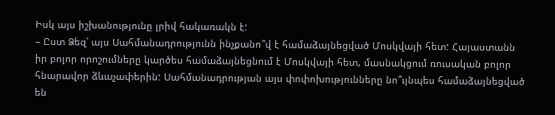Իսկ այս իշխանությունը լրիվ հակառակն է:
– Ըստ Ձեզ՝ այս Սահմանադրությունն ինչքանո՞վ է համաձայնեցված Մոսկվայի հետ: Հայաստանն իր բոլոր որոշումները կարծես համաձայնեցնում է Մոսկվայի հետ, մասնակցում ռուսական բոլոր հնարավոր ձևաչափերին: Սահմանադրության այս փոփոխությունները նո՞ւյնպես համաձայնեցված են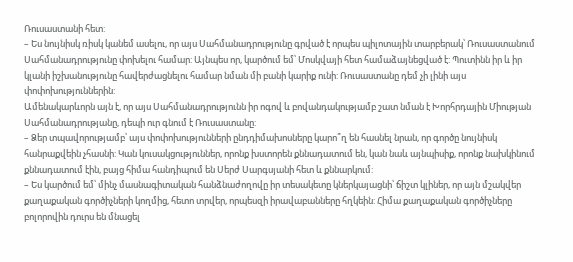Ռուսաստանի հետ:
– Ես նույնիսկ ռիսկ կանեմ ասելու, որ այս Սահմանադրությունը գրված է որպես պիլոտային տարբերակ՝ Ռուսաստանում Սահմանադրությունը փոխելու համար: Այնպես որ, կարծում եմ՝ Մոսկվայի հետ համաձայնեցված է: Պուտինն իր և իր կլանի իշխանությունը հավերժացնելու համար նման մի բանի կարիք ունի: Ռուսաստանը դեմ չի լինի այս փոփոխություններին:
Ամենակարևորն այն է, որ այս Սահմանադրությունն իր ոգով և բովանդակությամբ շատ նման է Խորհրդային Միության Սահմանադրությանը, դեպի ուր գնում է Ռուսաստանը:
– Ձեր տպավորությամբ՝ այս փոփոխությունների ընդդիմախոսները կարո՞ղ են հասնել նրան, որ գործը նույնիսկ հանրաքվեին չհասնի: Կան կուսակցություններ, որոնք խստորեն քննադատում են, կան նաև այնպիսիք, որոնք նախկինում քննադատում էին, բայց հիմա հանդիպում են Սերժ Սարգսյանի հետ և քննարկում:
– Ես կարծում եմ՝ մինչ մասնագիտական հանձնաժողովը իր տեսակետը կներկայացնի՝ ճիշտ կլիներ, որ այն մշակվեր քաղաքական գործիչների կողմից, հետո տրվեր, որպեսզի իրավաբանները հղկեին: Հիմա քաղաքական գործիչները բոլորովին դուրս են մնացել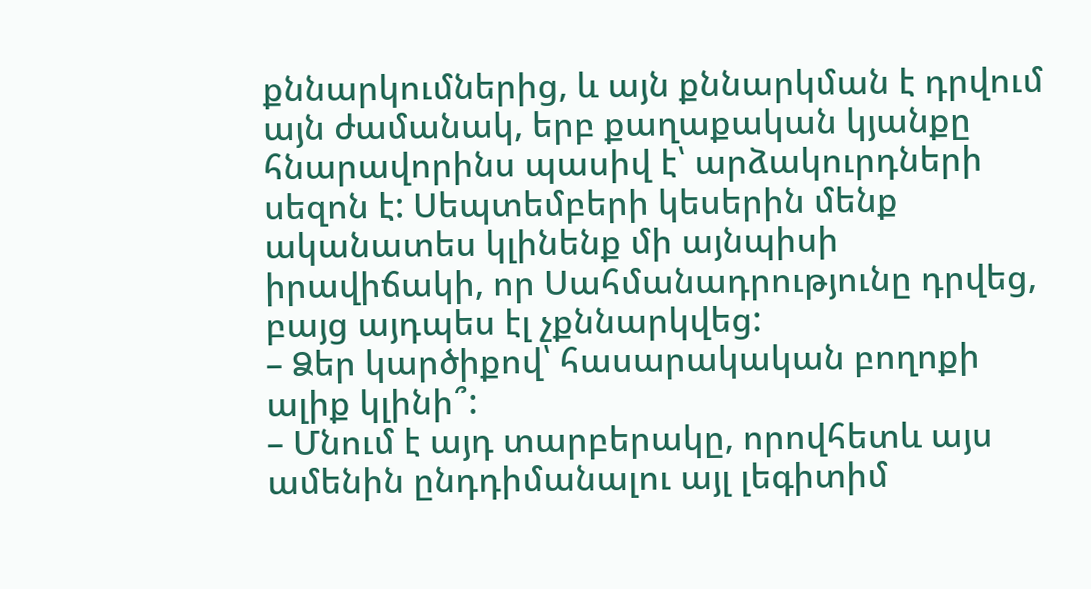քննարկումներից, և այն քննարկման է դրվում այն ժամանակ, երբ քաղաքական կյանքը հնարավորինս պասիվ է՝ արձակուրդների սեզոն է: Սեպտեմբերի կեսերին մենք ականատես կլինենք մի այնպիսի իրավիճակի, որ Սահմանադրությունը դրվեց, բայց այդպես էլ չքննարկվեց:
– Ձեր կարծիքով՝ հասարակական բողոքի ալիք կլինի՞:
– Մնում է այդ տարբերակը, որովհետև այս ամենին ընդդիմանալու այլ լեգիտիմ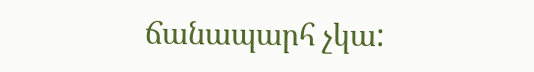ճանապարհ չկա: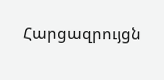Հարցազրույցն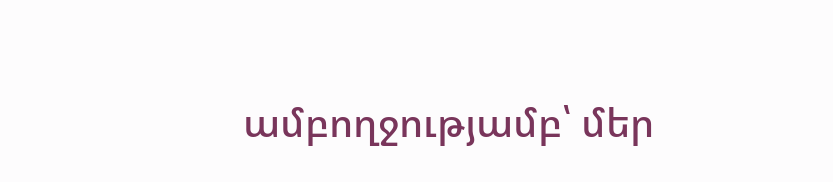ամբողջությամբ՝ մեր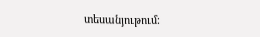տեսանյութում։